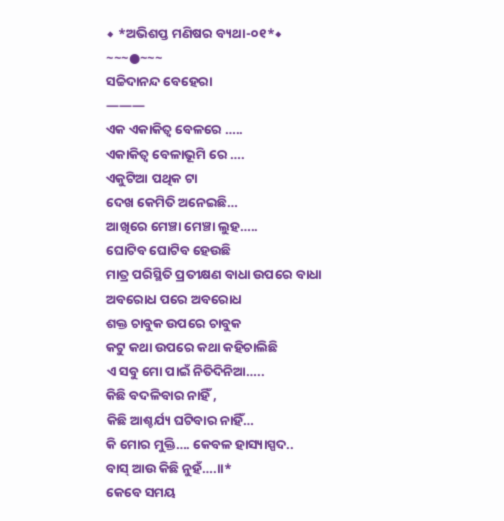◆ *ଅଭିଶପ୍ତ ମଣିଷର ବ୍ୟଥା-୦୧*◆
~~~●~~~
ସଚ୍ଚିଦାନନ୍ଦ ବେହେରା
———
ଏକ ଏକାକିତ୍ୱ ବେଳରେ …..
ଏକାକିତ୍ୱ ବେଳାଭୂମି ରେ ….
ଏକୁଟିଆ ପଥିକ ଟା
ଦେଖ କେମିତି ଅନେଇଛି…
ଆଖିରେ ମେଞ୍ଚା ମେଞ୍ଚା ଲୁହ…..
ଘୋଟିବ ଘୋଟିବ ହେଉଛି
ମାତ୍ର ପରିସ୍ଥିତି ପ୍ରତୀକ୍ଷଣ ବାଧା ଉପରେ ବାଧା
ଅବରୋଧ ପରେ ଅବରୋଧ
ଶକ୍ତ ଚାବୁକ ଉପରେ ଚାବୁକ
କଟୁ କଥା ଉପରେ କଥା କହିଚାଲିଛି
ଏ ସବୁ ମୋ ପାଇଁ ନିତିଦିନିଆ…..
କିଛି ବଦଳିବାର ନାହିଁ ,
କିଛି ଆଶ୍ଚର୍ଯ୍ୟ ଘଟିବାର ନାହିଁ…
କି ମୋର ମୁକ୍ତି…. କେବଳ ହାସ୍ୟାସ୍ପଦ..
ବାସ୍ ଆଉ କିଛି ନୁହଁ….।।*
କେବେ ସମୟ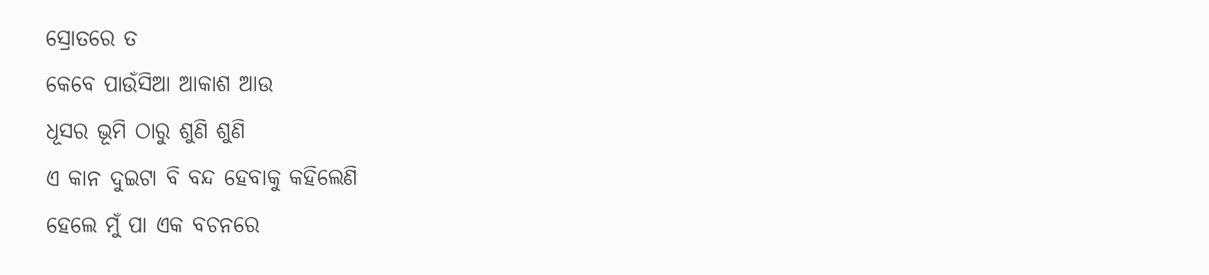ସ୍ରୋତରେ ତ
କେବେ ପାଉଁସିଆ ଆକାଶ ଆଉ
ଧୂସର ଭୂମି ଠାରୁ ଶୁଣି ଶୁଣି
ଏ କାନ ଦୁଇଟା ବି ବନ୍ଦ ହେବାକୁ କହିଲେଣି
ହେଲେ ମୁଁ ପା ଏକ ବଚନରେ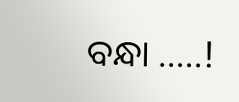ବନ୍ଧା …..!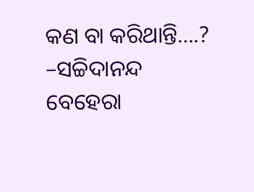କଣ ବା କରିଥାନ୍ତି….?
–ସଚ୍ଚିଦାନନ୍ଦ ବେହେରା